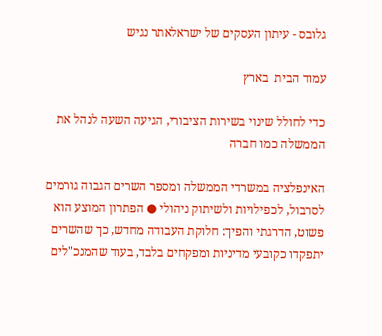גלובס - עיתון העסקים של ישראלאתר נגיש

עמוד הבית  בארץ

כדי לחולל שינוי בשירות הציבורי, הגיעה השעה לנהל את הממשלה כמו חברה

האינפלציה במשרדי הממשלה ומספר השרים הגבוה גורמים לסרבול, לכפילויות ולשיתוק ניהולי ● הפתרון המוצע הוא פשוט, הדרגתי והפיך: חלוקת העבודה מחדש, כך שהשרים יתפקדו כקובעי מדיניות ומפקחים בלבד, בעוד שהמנכ"לים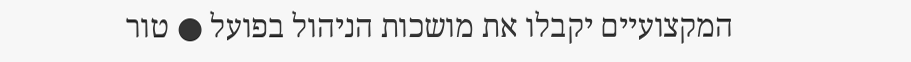המקצועיים יקבלו את מושכות הניהול בפועל ● טור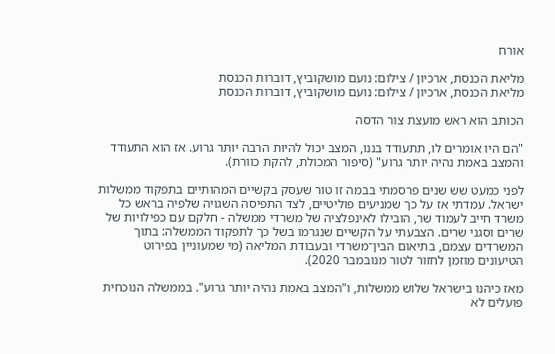אורח

מליאת הכנסת, ארכיון / צילום: נועם מושקוביץ, דוברות הכנסת
מליאת הכנסת, ארכיון / צילום: נועם מושקוביץ, דוברות הכנסת

הכותב הוא ראש מועצת צור הדסה

"הם היו אומרים לו, תתעודד בננו, המצב יכול להיות הרבה יותר גרוע. אז הוא התעודד והמצב באמת נהיה יותר גרוע" (סיפור המכולת, להקת כוורת).

לפני כמעט שש שנים פרסמתי בבמה זו טור שעסק בקשיים המהותיים בתפקוד ממשלות ישראל. עמדתי אז על כך שמניעים פוליטיים, לצד התפיסה השגויה שלפיה בראש כל משרד חייב לעמוד שר, הובילו לאינפלציה של משרדי ממשלה - חלקם עם כפילויות של שרים וסגני שרים. הצבעתי על הקשיים שנגרמו בשל כך לתפקוד הממשלה: בתוך המשרדים עצמם, בתיאום הבין־משרדי ובעבודת המליאה (מי שמעוניין בפירוט הטיעונים מוזמן לחזור לטור מנובמבר 2020).

מאז כיהנו בישראל שלוש ממשלות, ו"המצב באמת נהיה יותר גרוע". בממשלה הנוכחית פועלים לא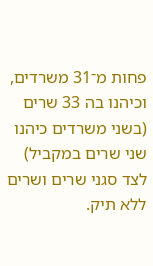פחות מ־31 משרדים, וכיהנו בה 33 שרים (בשני משרדים כיהנו שני שרים במקביל) לצד סגני שרים ושרים ללא תיק.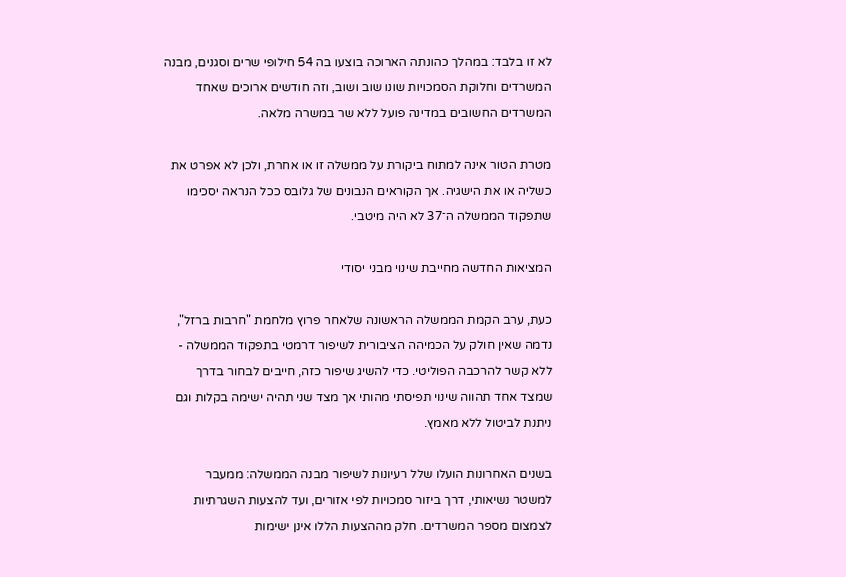לא זו בלבד: במהלך כהונתה הארוכה בוצעו בה 54 חילופי שרים וסגנים, מבנה המשרדים וחלוקת הסמכויות שונו שוב ושוב, וזה חודשים ארוכים שאחד המשרדים החשובים במדינה פועל ללא שר במשרה מלאה.

מטרת הטור אינה למתוח ביקורת על ממשלה זו או אחרת, ולכן לא אפרט את כשליה או את הישגיה. אך הקוראים הנבונים של גלובס ככל הנראה יסכימו שתפקוד הממשלה ה־37 לא היה מיטבי.

המציאות החדשה מחייבת שינוי מבני יסודי

כעת, ערב הקמת הממשלה הראשונה שלאחר פרוץ מלחמת "חרבות ברזל", נדמה שאין חולק על הכמיהה הציבורית לשיפור דרמטי בתפקוד הממשלה - ללא קשר להרכבה הפוליטי. כדי להשיג שיפור כזה, חייבים לבחור בדרך שמצד אחד תהווה שינוי תפיסתי מהותי אך מצד שני תהיה ישימה בקלות וגם ניתנת לביטול ללא מאמץ.

בשנים האחרונות הועלו שלל רעיונות לשיפור מבנה הממשלה: ממעבר למשטר נשיאותי, דרך ביזור סמכויות לפי אזורים, ועד להצעות השגרתיות לצמצום מספר המשרדים. חלק מההצעות הללו אינן ישימות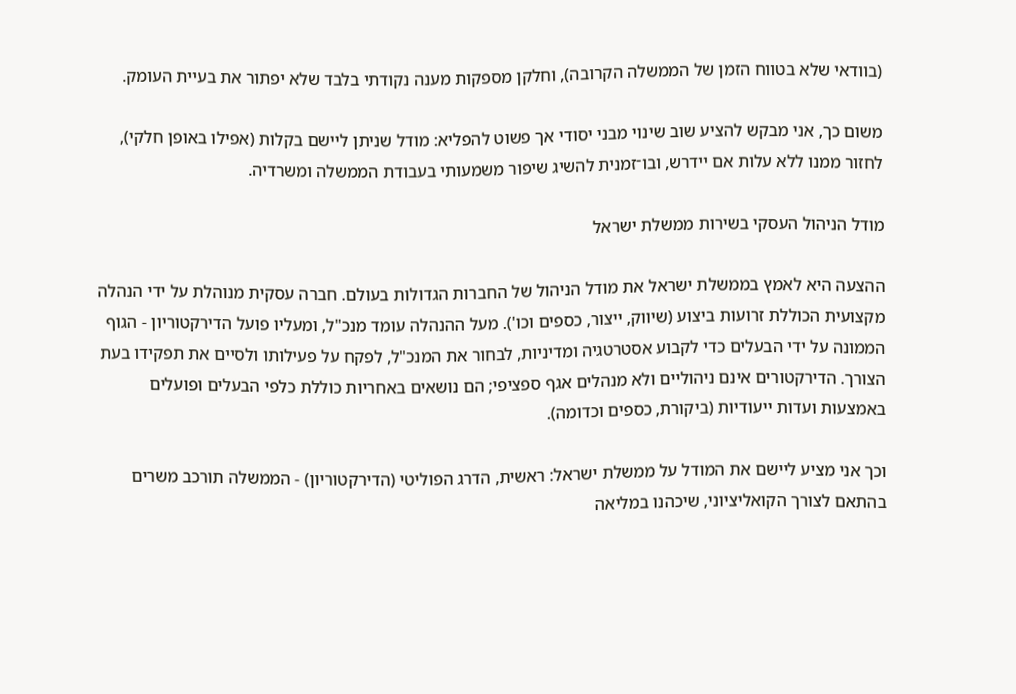(בוודאי שלא בטווח הזמן של הממשלה הקרובה), וחלקן מספקות מענה נקודתי בלבד שלא יפתור את בעיית העומק.

משום כך, אני מבקש להציע שוב שינוי מבני יסודי אך פשוט להפליא: מודל שניתן ליישם בקלות (אפילו באופן חלקי), לחזור ממנו ללא עלות אם יידרש, ובו־זמנית להשיג שיפור משמעותי בעבודת הממשלה ומשרדיה.

מודל הניהול העסקי בשירות ממשלת ישראל

ההצעה היא לאמץ בממשלת ישראל את מודל הניהול של החברות הגדולות בעולם. חברה עסקית מנוהלת על ידי הנהלה מקצועית הכוללת זרועות ביצוע (שיווק, ייצור, כספים וכו'). מעל ההנהלה עומד מנכ"ל, ומעליו פועל הדירקטוריון - הגוף הממונה על ידי הבעלים כדי לקבוע אסטרטגיה ומדיניות, לבחור את המנכ"ל, לפקח על פעילותו ולסיים את תפקידו בעת הצורך. הדירקטורים אינם ניהוליים ולא מנהלים אגף ספציפי; הם נושאים באחריות כוללת כלפי הבעלים ופועלים באמצעות ועדות ייעודיות (ביקורת, כספים וכדומה).

וכך אני מציע ליישם את המודל על ממשלת ישראל: ראשית, הדרג הפוליטי (הדירקטוריון) - הממשלה תורכב משרים בהתאם לצורך הקואליציוני, שיכהנו במליאה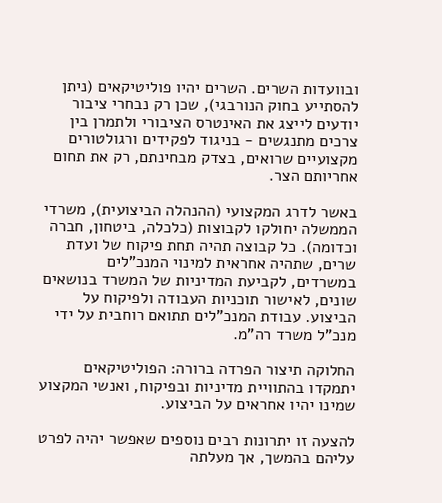ובוועדות השרים. השרים יהיו פוליטיקאים (ניתן להסתייע בחוק הנורבגי), שכן רק נבחרי ציבור יודעים לייצג את האינטרס הציבורי ולתמרן בין צרכים מתנגשים - בניגוד לפקידים ורגולטורים מקצועיים שרואים, בצדק מבחינתם, רק את תחום אחריותם הצר.

באשר לדרג המקצועי (ההנהלה הביצועית), משרדי הממשלה יחולקו לקבוצות (כלכלה, ביטחון, חברה וכדומה). כל קבוצה תהיה תחת פיקוח של ועדת שרים, שתהיה אחראית למינוי המנכ"לים במשרדים, לקביעת המדיניות של המשרד בנושאים שונים, לאישור תוכניות העבודה ולפיקוח על הביצוע. עבודת המנכ"לים תתואם רוחבית על ידי מנכ"ל משרד רה"מ.

החלוקה תיצור הפרדה ברורה: הפוליטיקאים יתמקדו בהתוויית מדיניות ובפיקוח, ואנשי המקצוע שמינו יהיו אחראים על הביצוע.

להצעה זו יתרונות רבים נוספים שאפשר יהיה לפרט עליהם בהמשך, אך מעלתה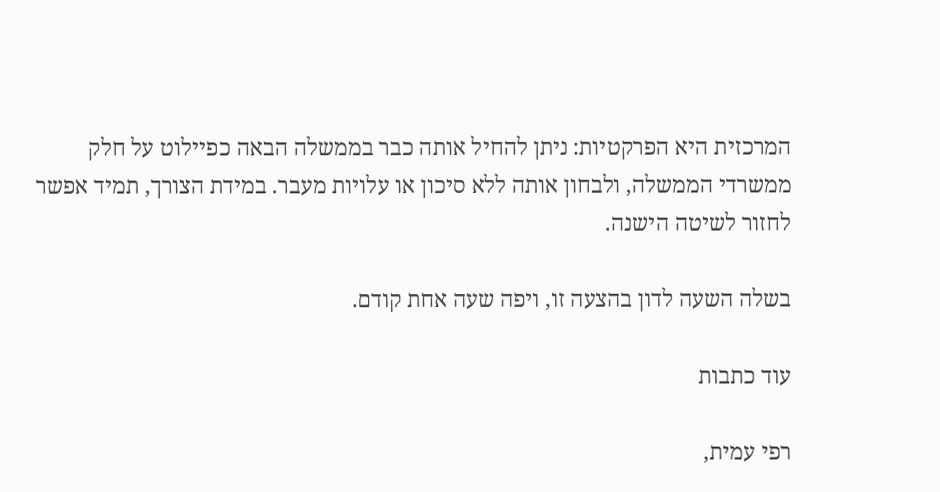המרכזית היא הפרקטיות: ניתן להחיל אותה כבר בממשלה הבאה כפיילוט על חלק ממשרדי הממשלה, ולבחון אותה ללא סיכון או עלויות מעבר. במידת הצורך, תמיד אפשר לחזור לשיטה הישנה.

בשלה השעה לדון בהצעה זו, ויפה שעה אחת קודם.

עוד כתבות

רפי עמית,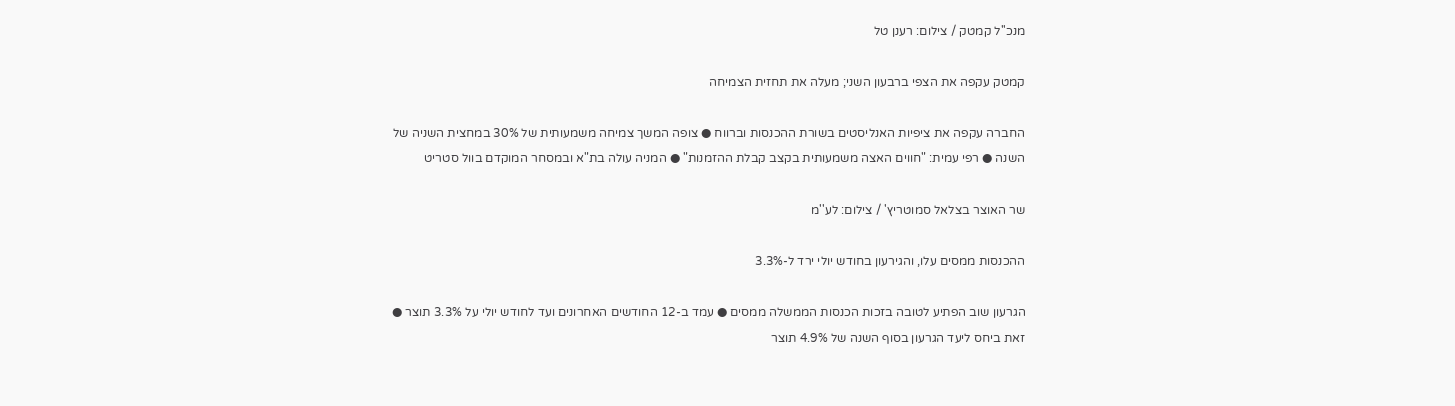מנכ''ל קמטק / צילום: רענן טל

קמטק עקפה את הצפי ברבעון השני; מעלה את תחזית הצמיחה

החברה עקפה את ציפיות האנליסטים בשורת ההכנסות וברווח ● צופה המשך צמיחה משמעותית של 30% במחצית השניה של השנה ● רפי עמית: "חווים האצה משמעותית בקצב קבלת ההזמנות" ● המניה עולה בת"א ובמסחר המוקדם בוול סטריט

שר האוצר בצלאל סמוטריץ' / צילום: לע''מ

ההכנסות ממסים עלו, והגירעון בחודש יולי ירד ל-3.3%

הגרעון שוב הפתיע לטובה בזכות הכנסות הממשלה ממסים ● עמד ב-12 החודשים האחרונים ועד לחודש יולי על 3.3% תוצר ● זאת ביחס ליעד הגרעון בסוף השנה של 4.9% תוצר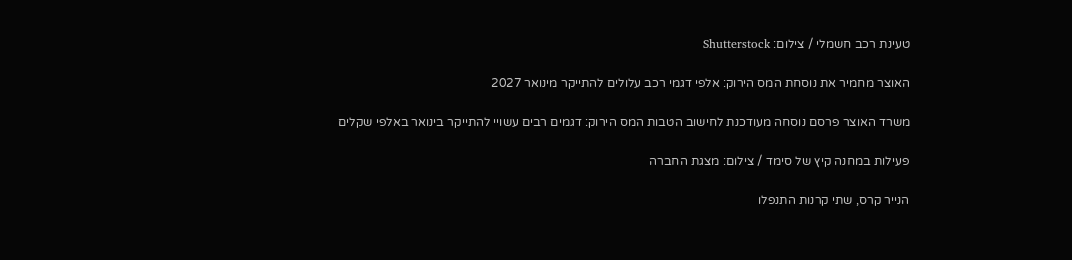טעינת רכב חשמלי / צילום: Shutterstock

האוצר מחמיר את נוסחת המס הירוק: אלפי דגמי רכב עלולים להתייקר מינואר 2027

משרד האוצר פרסם נוסחה מעודכנת לחישוב הטבות המס הירוק: דגמים רבים עשויי להתייקר בינואר באלפי שקלים

פעילות במחנה קיץ של סימד / צילום: מצגת החברה

הנייר קרס, שתי קרנות התנפלו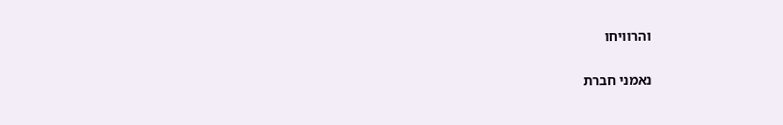והרוויחו

נאמני חברת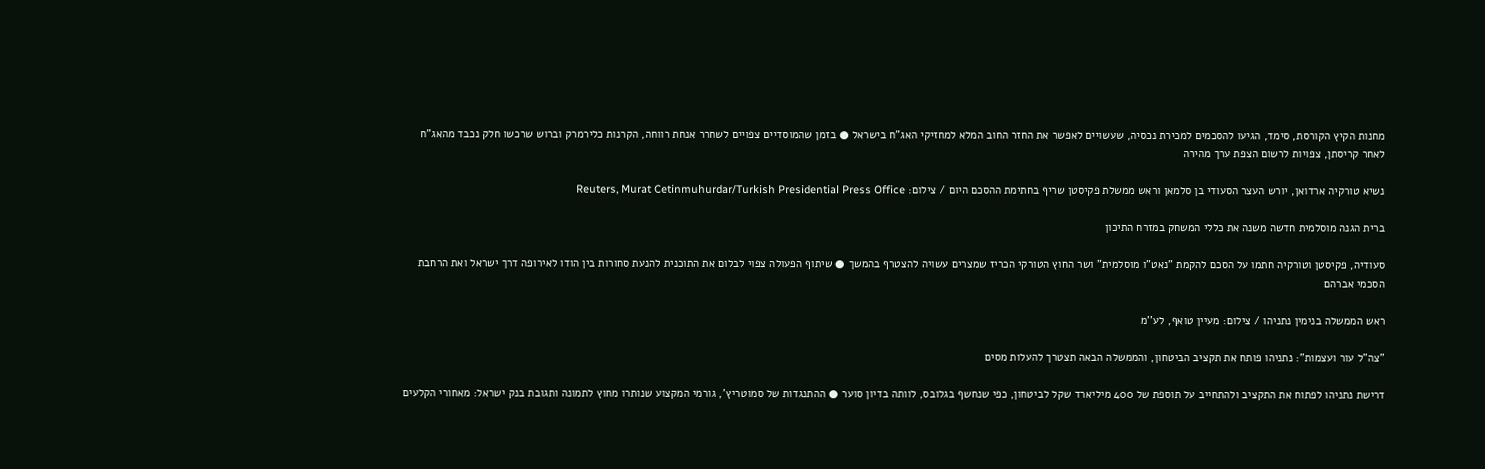מחנות הקיץ הקורסת, סימד, הגיעו להסכמים למכירת נכסיה, שעשויים לאפשר את החזר החוב המלא למחזיקי האג"ח בישראל ● בזמן שהמוסדיים צפויים לשחרר אנחת רווחה, הקרנות כלירמרק וברוש שרכשו חלק נכבד מהאג"ח לאחר קריסתן, צפויות לרשום הצפת ערך מהירה

נשיא טורקיה ארדואן, יורש העצר הסעודי בן סלמאן וראש ממשלת פקיסטן שריף בחתימת ההסכם היום / צילום: Reuters, Murat Cetinmuhurdar/Turkish Presidential Press Office

ברית הגנה מוסלמית חדשה משנה את כללי המשחק במזרח התיכון

סעודיה, פקיסטן וטורקיה חתמו על הסכם להקמת "נאט"ו מוסלמית" ושר החוץ הטורקי הכריז שמצרים עשויה להצטרף בהמשך ● שיתוף הפעולה צפוי לבלום את התוכנית להנעת סחורות בין הודו לאירופה דרך ישראל ואת הרחבת הסכמי אברהם

ראש הממשלה בנימין נתניהו / צילום: מעיין טואף, לע''מ

"צה"ל עור ועצמות": נתניהו פותח את תקציב הביטחון, והממשלה הבאה תצטרך להעלות מסים

דרישת נתניהו לפתוח את התקציב ולהתחייב על תוספת של 400 מיליארד שקל לביטחון, כפי שנחשף בגלובס, לוותה בדיון סוער ● ההתנגדות של סמוטריץ', גורמי המקצוע שנותרו מחוץ לתמונה ותגובת בנק ישראל: מאחורי הקלעים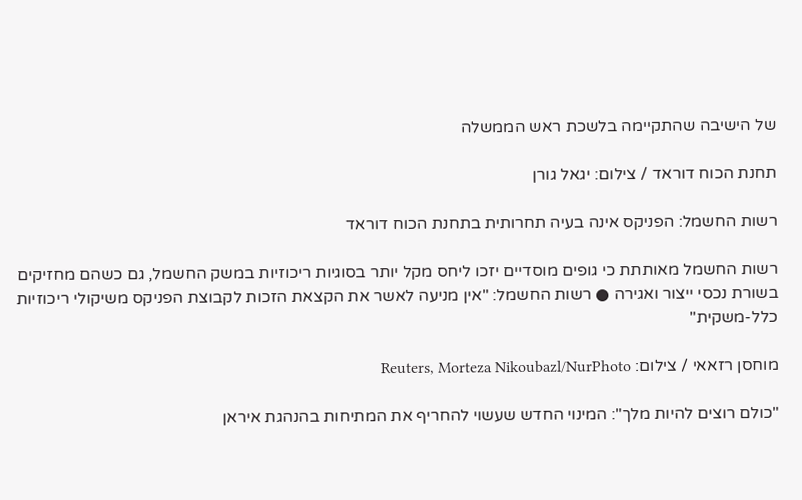של הישיבה שהתקיימה בלשכת ראש הממשלה

תחנת הכוח דוראד / צילום: יגאל גורן

רשות החשמל: הפניקס אינה בעיה תחרותית בתחנת הכוח דוראד

רשות החשמל מאותתת כי גופים מוסדיים יזכו ליחס מקל יותר בסוגיות ריכוזיות במשק החשמל, גם כשהם מחזיקים בשורת נכסי ייצור ואגירה ● רשות החשמל: "אין מניעה לאשר את הקצאת הזכות לקבוצת הפניקס משיקולי ריכוזיות כלל-משקית"

מוחסן רזאאי / צילום: Reuters, Morteza Nikoubazl/NurPhoto

"כולם רוצים להיות מלך": המינוי החדש שעשוי להחריף את המתיחות בהנהגת איראן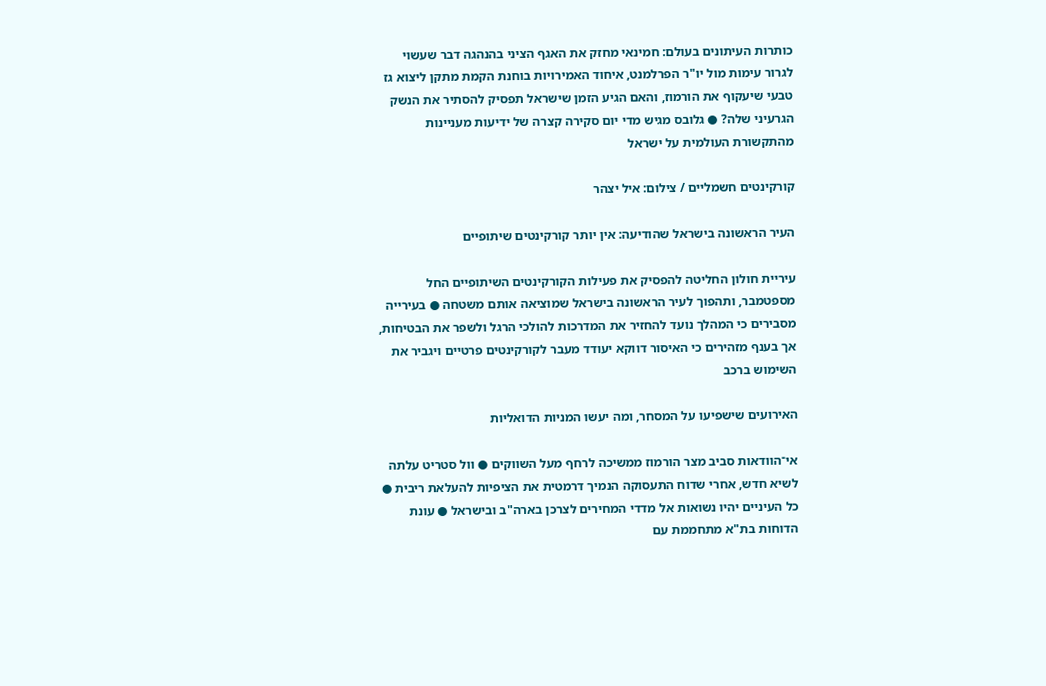כותרות העיתונים בעולם: חמינאי מחזק את האגף הציני בהנהגה דבר שעשוי לגרור עימות מול יו"ר הפרלמנט, איחוד האמירויות בוחנת הקמת מתקן ליצוא גז טבעי שיעקוף את הורמוז, והאם הגיע הזמן שישראל תפסיק להסתיר את הנשק הגרעיני שלה? ● גלובס מגיש מדי יום סקירה קצרה של ידיעות מעניינות מהתקשורת העולמית על ישראל

קורקינטים חשמליים / צילום: איל יצהר

העיר הראשונה בישראל שהודיעה: אין יותר קורקינטים שיתופיים

עיריית חולון החליטה להפסיק את פעילות הקורקינטים השיתופיים החל מספטמבר, ותהפוך לעיר הראשונה בישראל שמוציאה אותם משטחה ● בעירייה מסבירים כי המהלך נועד להחזיר את המדרכות להולכי הרגל ולשפר את הבטיחות, אך בענף מזהירים כי האיסור דווקא יעודד מעבר לקורקינטים פרטיים ויגביר את השימוש ברכב

האירועים שישפיעו על המסחר, ומה יעשו המניות הדואליות

אי־הוודאות סביב מצר הורמוז ממשיכה לרחף מעל השווקים ● וול סטריט עלתה לשיא חדש, אחרי שדוח התעסוקה הנמיך דרמטית את הציפיות להעלאת ריבית ● כל העיניים יהיו נשואות אל מדדי המחירים לצרכן בארה"ב ובישראל ● עונת הדוחות בת"א מתחממת עם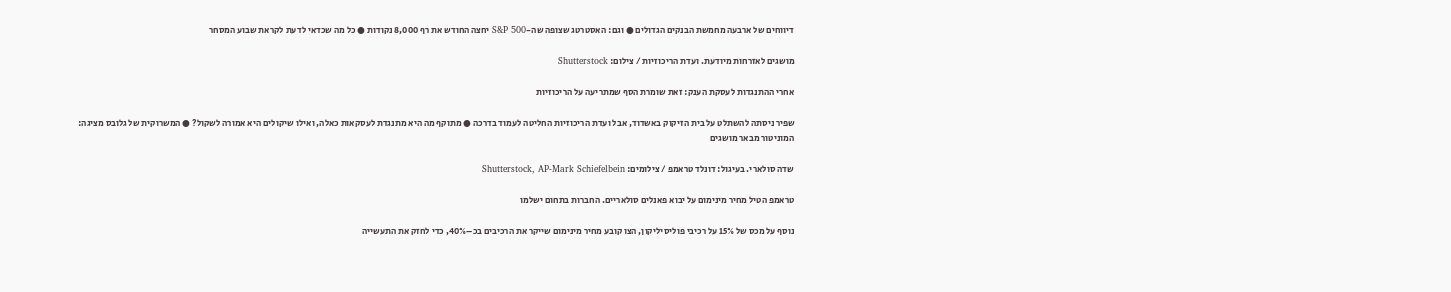דיווחים של ארבעה מחמשת הבנקים הגדולים ● וגם: האסטרטג שצופה שה-S&P 500 יחצה החודש את רף 8,000 נקודות ● כל מה שכדאי לדעת לקראת שבוע המסחר

מושגים לאזרחות מיודעת. ועדת הריכוזיות / צילום: Shutterstock

אחרי ההתנגדות לעסקת הענק: זאת שומרת הסף שמתריעה על הריכוזיות

שפיר ניסתה להשתלט על בית הזיקוק באשדוד, אבל ועדת הריכוזיות החליטה לעמוד בדרכה ● מתוקף מה היא מתנגדת לעסקאות כאלה, ואילו שיקולים היא אמורה לשקול? ● המשרוקית של גלובס מציגה: המוניטור מבאר מושגים

שדה סולארי. בעיגול: דונלד טראמפ / צילומים: Shutterstock, AP-Mark Schiefelbein

טראמפ הטיל מחיר מינימום על יבוא פאנלים סולאריים. החברות בתחום ישלמו

נוסף על מכס של 15% על רכיבי פוליסיליקון, הצו קובע מחיר מינימום שייקר את הרכיבים בכ–40%, כדי לחזק את התעשייה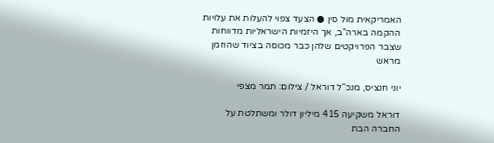האמריקאית מול סין ● הצעד צפוי להעלות את עלויות ההקמה בארה"ב, אך היזמיות הישראליות מדווחות שצבר הפרויקטים שלהן כבר מכוסה בציוד שהוזמן מראש

יוני חנציס, מנכ''ל דוראל / צילום: תמר מצפי

דוראל משקיעה 415 מיליון דולר ומשתלטת על החברה הבת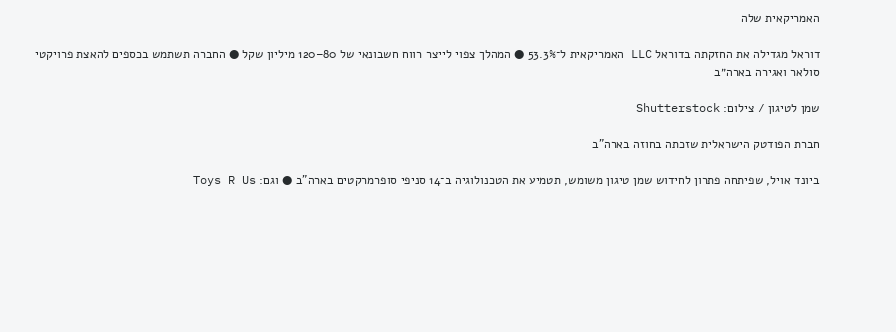האמריקאית שלה

דוראל מגדילה את החזקתה בדוראל LLC האמריקאית ל־53.3% ● המהלך צפוי לייצר רווח חשבונאי של 80–120 מיליון שקל ● החברה תשתמש בכספים להאצת פרויקטי סולאר ואגירה בארה״ב

שמן לטיגון / צילום: Shutterstock

חברת הפודטק הישראלית שזכתה בחוזה בארה"ב

ביונד אויל, שפיתחה פתרון לחידוש שמן טיגון משומש, תטמיע את הטכנולוגיה ב־14 סניפי סופרמרקטים בארה"ב ● וגם: Toys R Us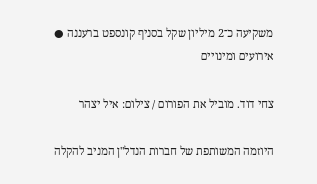משקיעה כ־2 מיליון שקל בסניף קונספט ברעננה ● אירועים ומינויים

צחי דוד. מוביל את הפורום / צילום: איל יצהר

היוזמה המשותפת של חברות הנדל"ן המניב להקלה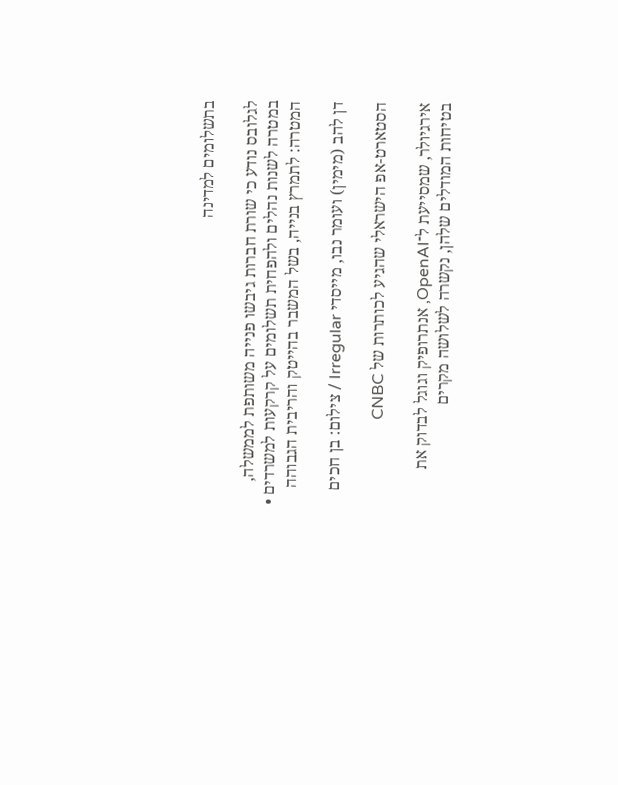בתשלומים למדינה

לגלובס נודע כי שורת חברות גיבשו פנייה משותפת לממשלה, במטרה לשנות נהלים ולהפחית תשלומים על קרקעות למשרדים • המטרה: לתמרץ בנייה, בשל המשבר בהייטק והריבית הגבוהה

דן להב (מימין) ועומר נבו, מייסדי Irregular / צילום: בן חכים

הסטארט-אפ הישראלי שהגיע לכותרות של CNBC

אירגיולר, שמסייעת ל־OpenAI, אנתרופיק וגוגל לבדוק את בטיחות המודלים שלהן, נקשרה לשלושה מקרים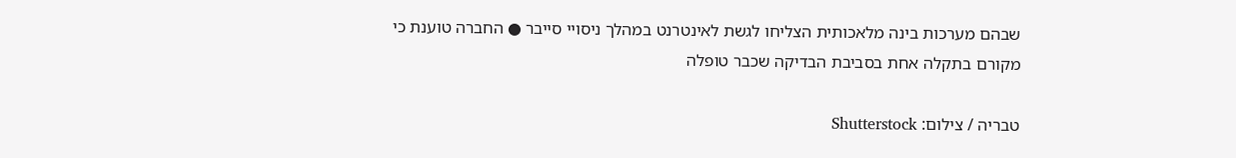שבהם מערכות בינה מלאכותית הצליחו לגשת לאינטרנט במהלך ניסויי סייבר ● החברה טוענת כי מקורם בתקלה אחת בסביבת הבדיקה שכבר טופלה

טבריה / צילום: Shutterstock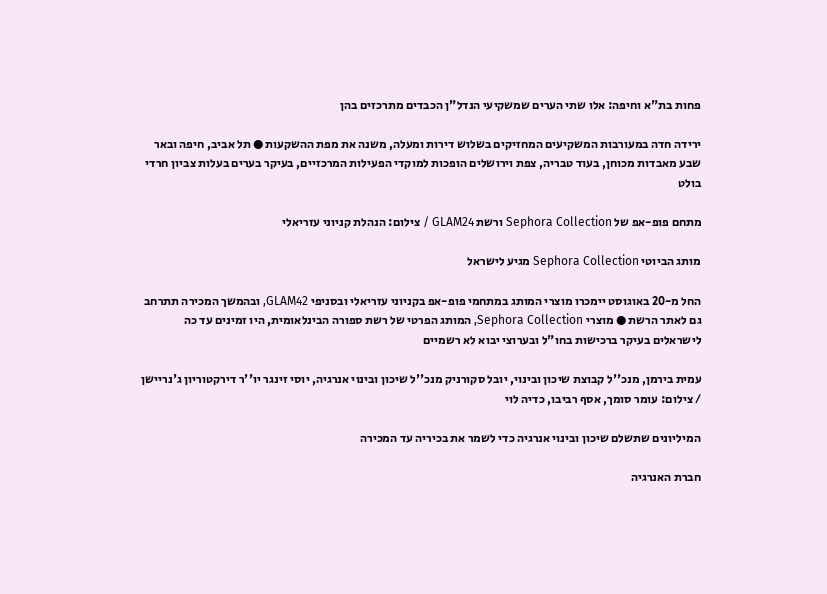פחות בת"א וחיפה: אלו שתי הערים שמשקיעי הנדל"ן הכבדים מתרכזים בהן

ירידה חדה במעורבות המשקיעים המחזיקים בשלוש דירות ומעלה, משנה את מפת ההשקעות ● תל אביב, חיפה ובאר שבע מאבדות מכוחן, בעוד טבריה, צפת וירושלים הופכות למוקדי הפעילות המרכזיים, בעיקר בערים בעלות צביון חרדי בולט

מתחם פופ-אפ של Sephora Collection ורשת GLAM24 / צילום: הנהלת קניוני עזריאלי

מותג הביוטי Sephora Collection מגיע לישראל

החל מ-20 באוגוסט יימכרו מוצרי המותג במתחמי פופ-אפ בקניוני עזריאלי ובסניפי GLAM42, ובהמשך המכירה תתרחב גם לאתר הרשת ● מוצרי Sephora Collection, המותג הפרטי של רשת ספורה הבינלאומית, היו זמינים עד כה לישראלים בעיקר ברכישות בחו"ל ובערוצי יבוא לא רשמיים

עמית בירמן, מנכ''ל קבוצת שיכון ובינוי, יובל סקורניק מנכ''ל שיכון ובינוי אנרגיה, יוסי זינגר יו''ר דירקטוריון ג'נריישן / צילום: עומר סומך, אסף רביבו, כדיה לוי

המיליונים שתשלם שיכון ובינוי אנרגיה כדי לשמר את בכיריה עד המכירה

חברת האנרגיה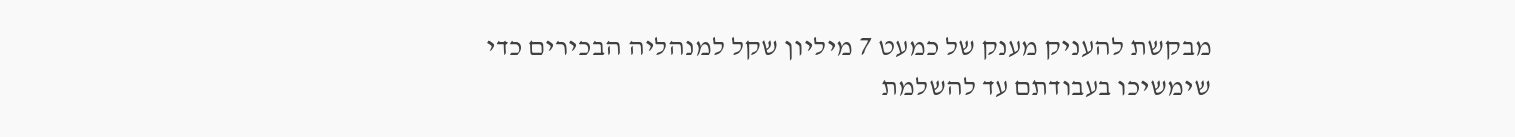מבקשת להעניק מענק של כמעט 7 מיליון שקל למנהליה הבכירים כדי שימשיכו בעבודתם עד להשלמת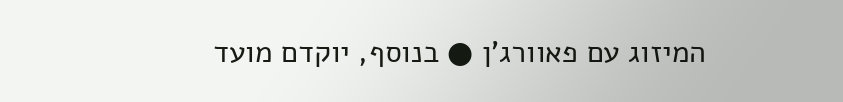המיזוג עם פאוורג'ן ● בנוסף, יוקדם מועד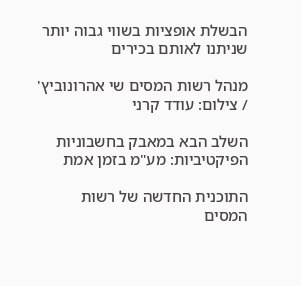הבשלת אופציות בשווי גבוה יותר שניתנו לאותם בכירים

מנהל רשות המסים שי אהרונוביץ' / צילום: עודד קרני

השלב הבא במאבק בחשבוניות הפיקטיביות: מע"מ בזמן אמת

התוכנית החדשה של רשות המסים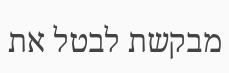מבקשת לבטל את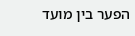הפער בין מועד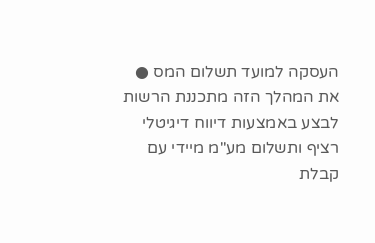העסקה למועד תשלום המס ● את המהלך הזה מתכננת הרשות לבצע באמצעות דיווח דיגיטלי רציף ותשלום מע"מ מיידי עם קבלת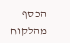הכסף מהלקוח